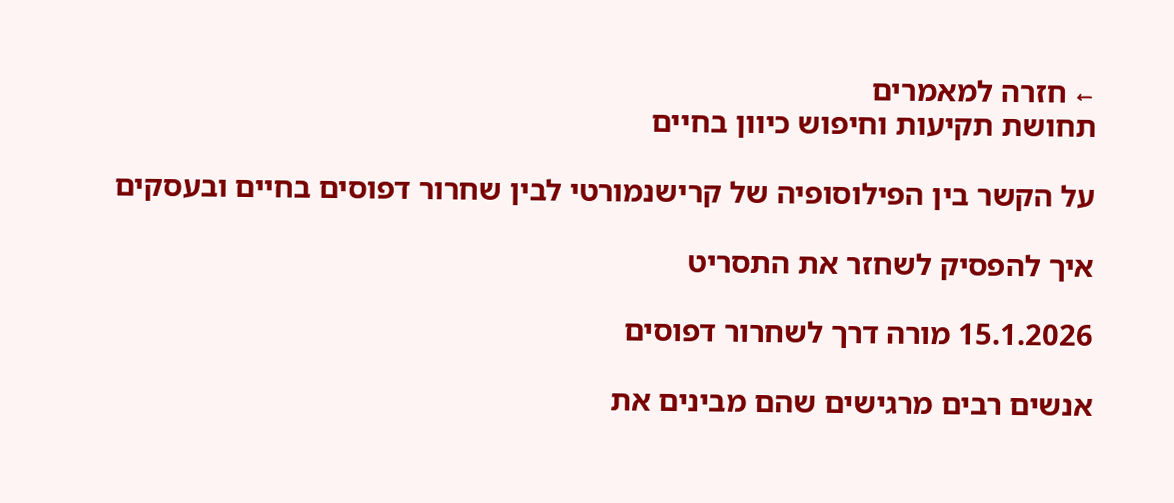← חזרה למאמרים
תחושת תקיעות וחיפוש כיוון בחיים

על הקשר בין הפילוסופיה של קרישנמורטי לבין שחרור דפוסים בחיים ובעסקים

איך להפסיק לשחזר את התסריט

15.1.2026 מורה דרך לשחרור דפוסים

אנשים רבים מרגישים שהם מבינים את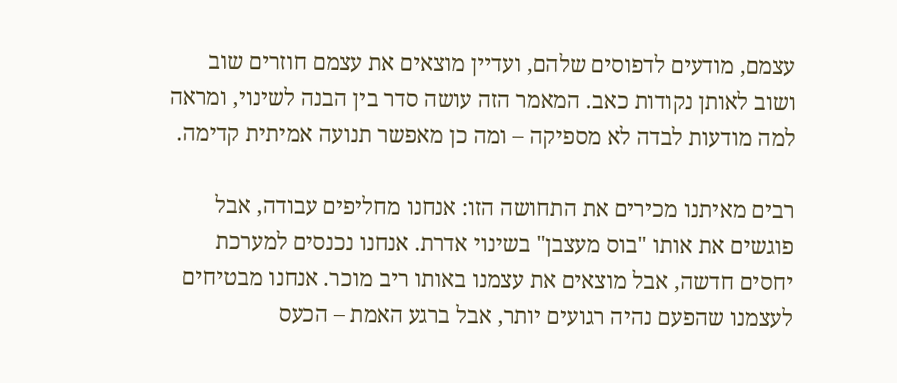עצמם, מודעים לדפוסים שלהם, ועדיין מוצאים את עצמם חוזרים שוב ושוב לאותן נקודות כאב. המאמר הזה עושה סדר בין הבנה לשינוי, ומראה למה מודעות לבדה לא מספיקה – ומה כן מאפשר תנועה אמיתית קדימה.

רבים מאיתנו מכירים את התחושה הזו: אנחנו מחליפים עבודה, אבל פוגשים את אותו "בוס מעצבן" בשינוי אדרת. אנחנו נכנסים למערכת יחסים חדשה, אבל מוצאים את עצמנו באותו ריב מוכר. אנחנו מבטיחים לעצמנו שהפעם נהיה רגועים יותר, אבל ברגע האמת – הכעס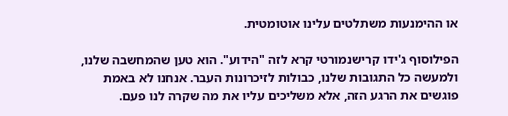או ההימנעות משתלטים עלינו אוטומטית.

הפילוסוף ג'ידו קרישנמורטי קרא לזה "הידוע". הוא טען שהמחשבה שלנו, ולמעשה כל התגובות שלנו, כבולות לזיכרונות העבר. אנחנו לא באמת פוגשים את הרגע הזה, אלא משליכים עליו את מה שקרה לנו פעם.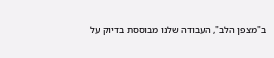ב"מצפן הלב", העבודה שלנו מבוססת בדיוק על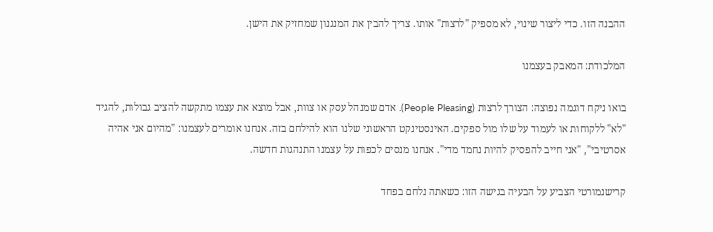ההבנה הזו. כדי ליצור שינוי, לא מספיק "לרצות" אותו. צריך להבין את המנגנון שמחזיק את הישן.

המלכודת: המאבק בעצמנו

בואו ניקח דוגמה נפוצה: הצורך לרצות (People Pleasing). אדם שמנהל עסק או צוות, אבל מוצא את עצמו מתקשה להציב גבולות, להגיד "לא" ללקוחות או לעמוד על שלו מול ספקים. האינסטינקט הראשוני שלנו הוא להילחם בזה. אנחנו אומרים לעצמנו: "מהיום אני אהיה אסרטיבי", "אני חייב להפסיק להיות נחמד מדי". אנחנו מנסים לכפות על עצמנו התנהגות חדשה.

קרישנמורטי הצביע על הבעיה בגישה הזו: כשאתה נלחם בפחד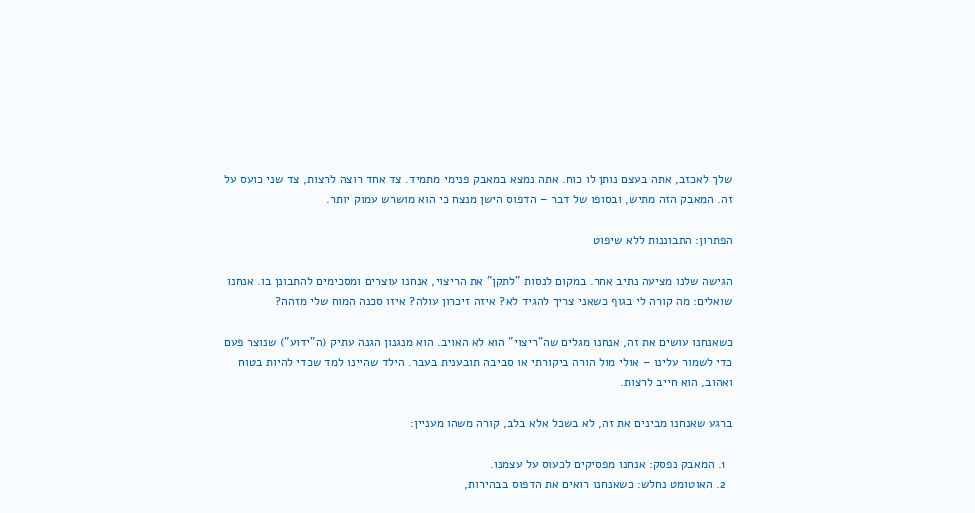שלך לאכזב, אתה בעצם נותן לו כוח. אתה נמצא במאבק פנימי מתמיד. צד אחד רוצה לרצות, צד שני כועס על זה. המאבק הזה מתיש, ובסופו של דבר – הדפוס הישן מנצח כי הוא מושרש עמוק יותר.

הפתרון: התבוננות ללא שיפוט

הגישה שלנו מציעה נתיב אחר. במקום לנסות "לתקן" את הריצוי, אנחנו עוצרים ומסכימים להתבונן בו. אנחנו שואלים: מה קורה לי בגוף כשאני צריך להגיד לא? איזה זיכרון עולה? איזו סכנה המוח שלי מזהה?

כשאנחנו עושים את זה, אנחנו מגלים שה"ריצוי" הוא לא האויב. הוא מנגנון הגנה עתיק (ה"ידוע") שנוצר פעם כדי לשמור עלינו – אולי מול הורה ביקורתי או סביבה תובענית בעבר. הילד שהיינו למד שכדי להיות בטוח ואהוב, הוא חייב לרצות.

ברגע שאנחנו מבינים את זה, לא בשכל אלא בלב, קורה משהו מעניין:

  1. המאבק נפסק: אנחנו מפסיקים לכעוס על עצמנו.
  2. האוטומט נחלש: כשאנחנו רואים את הדפוס בבהירות,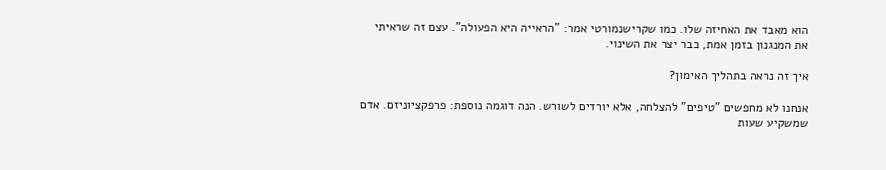הוא מאבד את האחיזה שלו. כמו שקרישנמורטי אמר: "הראייה היא הפעולה". עצם זה שראיתי את המנגנון בזמן אמת, כבר יצר את השינוי.

איך זה נראה בתהליך האימון?

אנחנו לא מחפשים "טיפים" להצלחה, אלא יורדים לשורש. הנה דוגמה נוספת: פרפקציוניזם. אדם שמשקיע שעות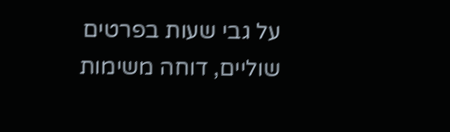על גבי שעות בפרטים שוליים, דוחה משימות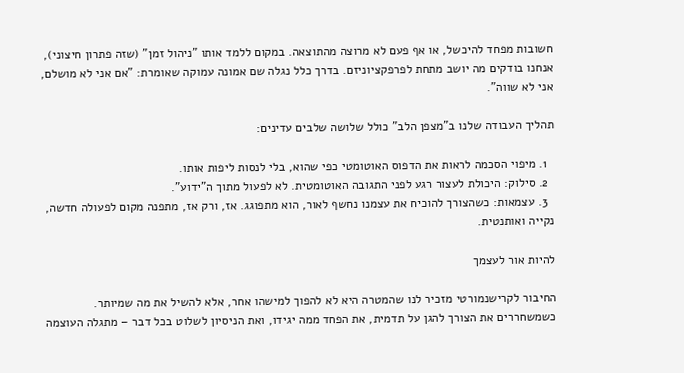חשובות מפחד להיכשל, או אף פעם לא מרוצה מהתוצאה. במקום ללמד אותו "ניהול זמן" (שזה פתרון חיצוני), אנחנו בודקים מה יושב מתחת לפרפקציוניזם. בדרך כלל נגלה שם אמונה עמוקה שאומרת: "אם אני לא מושלם, אני לא שווה".

תהליך העבודה שלנו ב"מצפן הלב" כולל שלושה שלבים עדינים:

  1. מיפוי הסכמה לראות את הדפוס האוטומטי כפי שהוא, בלי לנסות ליפות אותו.
  2. סילוק: היכולת לעצור רגע לפני התגובה האוטומטית. לא לפעול מתוך ה"ידוע".
  3. עצמאות: כשהצורך להוכיח את עצמנו נחשף לאור, הוא מתפוגג. אז, ורק אז, מתפנה מקום לפעולה חדשה, נקייה ואותנטית.

להיות אור לעצמך

החיבור לקרישנמורטי מזכיר לנו שהמטרה היא לא להפוך למישהו אחר, אלא להשיל את מה שמיותר. כשמשחררים את הצורך להגן על תדמית, את הפחד ממה יגידו, ואת הניסיון לשלוט בכל דבר – מתגלה העוצמה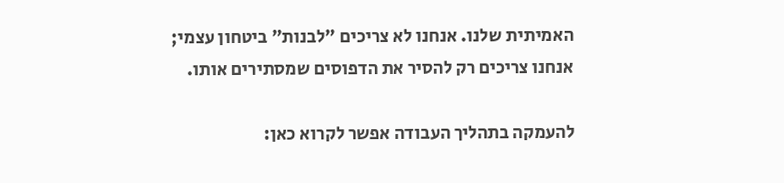האמיתית שלנו. אנחנו לא צריכים "לבנות" ביטחון עצמי; אנחנו צריכים רק להסיר את הדפוסים שמסתירים אותו.

להעמקה בתהליך העבודה אפשר לקרוא כאן: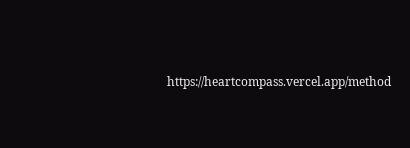https://heartcompass.vercel.app/method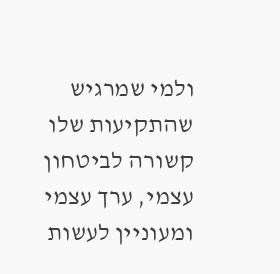ולמי שמרגיש שהתקיעות שלו קשורה לביטחון עצמי, ערך עצמי ומעוניין לעשות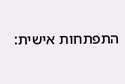התפתחות אישית: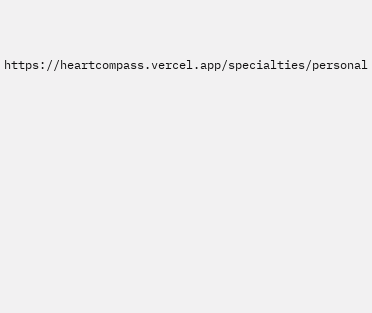https://heartcompass.vercel.app/specialties/personal